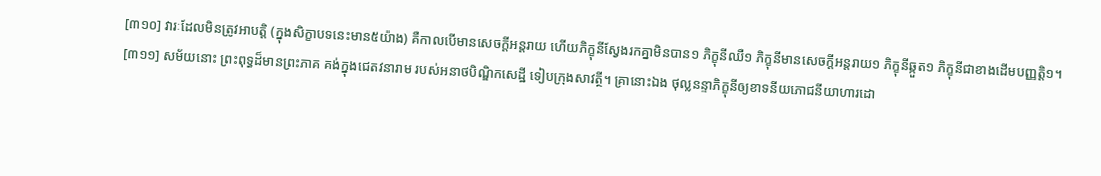[៣១០] វារៈដែលមិនត្រូវអាបត្តិ (ក្នុងសិក្ខាបទនេះមាន៥យ៉ាង) គឺកាលបើមានសេចក្តីអន្តរាយ ហើយភិក្ខុនីស្វែងរកគ្នាមិនបាន១ ភិក្ខុនីឈឺ១ ភិក្ខុនីមានសេចក្តីអន្តរាយ១ ភិក្ខុនីឆ្កួត១ ភិក្ខុនីជាខាងដើមបញ្ញត្តិ១។
[៣១១] សម័យនោះ ព្រះពុទ្ធដ៏មានព្រះភាគ គង់ក្នុងជេតវនារាម របស់អនាថបិណ្ឌិកសេដ្ឋី ទៀបក្រុងសាវត្ថី។ គ្រានោះឯង ថុល្លនន្ទាភិក្ខុនីឲ្យខាទនីយភោជនីយាហារដោ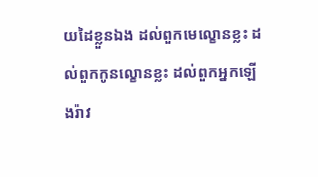យដៃខ្លួនឯង ដល់ពួកមេល្ខោនខ្លះ ដល់ពួកកូនល្ខោនខ្លះ ដល់ពួកអ្នកឡើងរ៉ាវ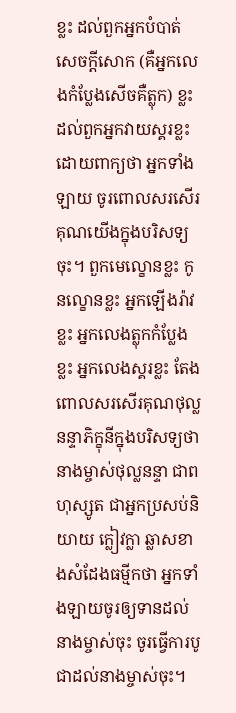ខ្លះ ដល់ពួកអ្នកបំបាត់សេចក្តីសោក (គឺអ្នកលេងកំប្លែងសើចគឺត្លុក) ខ្លះ ដល់ពួកអ្នកវាយស្គរខ្លះ ដោយពាក្យថា អ្នកទាំងឡាយ ចូរពោលសរសើរគុណយើងក្នុងបរិសទ្យចុះ។ ពួកមេល្ខោនខ្លះ កូនល្ខោនខ្លះ អ្នកឡើងរ៉ាវខ្លះ អ្នកលេងត្លុកកំប្លែងខ្លះ អ្នកលេងស្គរខ្លះ តែងពោលសរសើរគុណថុល្លនន្ទាភិក្ខុនីក្នុងបរិសទ្យថា នាងម្ចាស់ថុល្លនន្ទា ជាពហុស្សូត ជាអ្នកប្រសប់និយាយ ក្លៀវក្លា ឆ្លាសខាងសំដែងធម្មីកថា អ្នកទាំងឡាយចូរឲ្យទានដល់នាងម្ចាស់ចុះ ចូរធ្វើការបូជាដល់នាងម្ចាស់ចុះ។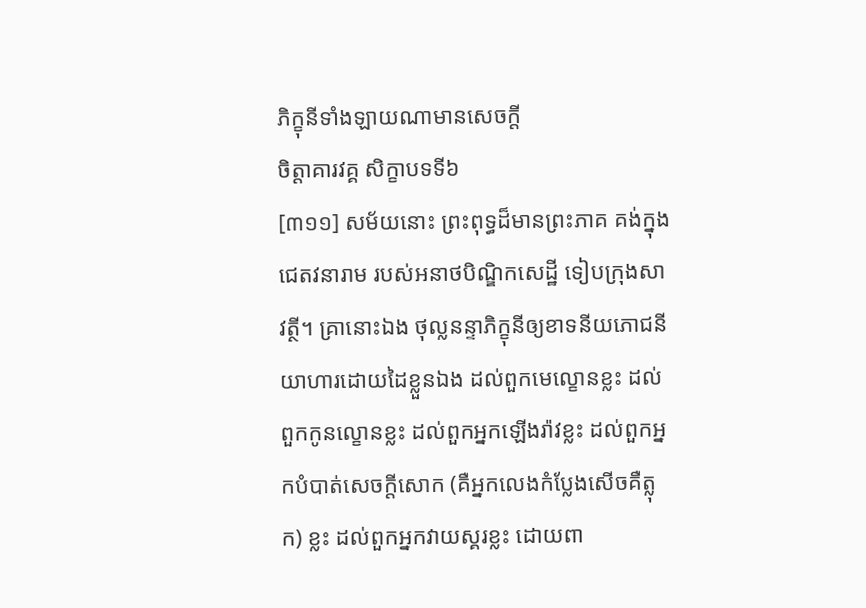ភិក្ខុនីទាំងឡាយណាមានសេចក្តី
ចិត្តាគារវគ្គ សិក្ខាបទទី៦
[៣១១] សម័យនោះ ព្រះពុទ្ធដ៏មានព្រះភាគ គង់ក្នុងជេតវនារាម របស់អនាថបិណ្ឌិកសេដ្ឋី ទៀបក្រុងសាវត្ថី។ គ្រានោះឯង ថុល្លនន្ទាភិក្ខុនីឲ្យខាទនីយភោជនីយាហារដោយដៃខ្លួនឯង ដល់ពួកមេល្ខោនខ្លះ ដល់ពួកកូនល្ខោនខ្លះ ដល់ពួកអ្នកឡើងរ៉ាវខ្លះ ដល់ពួកអ្នកបំបាត់សេចក្តីសោក (គឺអ្នកលេងកំប្លែងសើចគឺត្លុក) ខ្លះ ដល់ពួកអ្នកវាយស្គរខ្លះ ដោយពា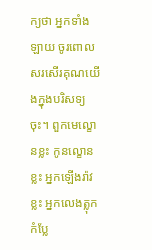ក្យថា អ្នកទាំងឡាយ ចូរពោលសរសើរគុណយើងក្នុងបរិសទ្យចុះ។ ពួកមេល្ខោនខ្លះ កូនល្ខោនខ្លះ អ្នកឡើងរ៉ាវខ្លះ អ្នកលេងត្លុកកំប្លែ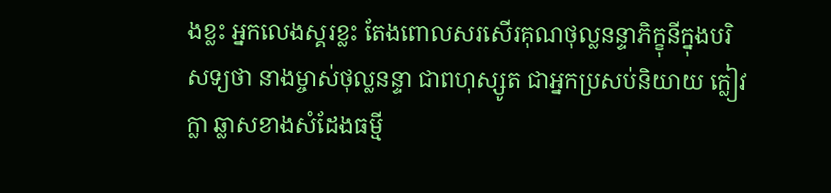ងខ្លះ អ្នកលេងស្គរខ្លះ តែងពោលសរសើរគុណថុល្លនន្ទាភិក្ខុនីក្នុងបរិសទ្យថា នាងម្ចាស់ថុល្លនន្ទា ជាពហុស្សូត ជាអ្នកប្រសប់និយាយ ក្លៀវក្លា ឆ្លាសខាងសំដែងធម្មី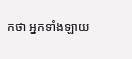កថា អ្នកទាំងឡាយ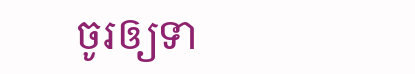ចូរឲ្យទា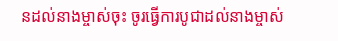នដល់នាងម្ចាស់ចុះ ចូរធ្វើការបូជាដល់នាងម្ចាស់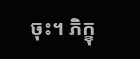ចុះ។ ភិក្ខុ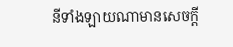នីទាំងឡាយណាមានសេចក្តី